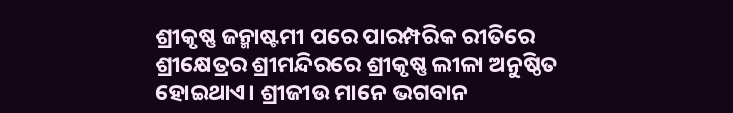ଶ୍ରୀକୃଷ୍ଣ ଜନ୍ମାଷ୍ଟମୀ ପରେ ପାରମ୍ପରିକ ରୀତିରେ ଶ୍ରୀକ୍ଷେତ୍ରର ଶ୍ରୀମନ୍ଦିରରେ ଶ୍ରୀକୃଷ୍ଣ ଲୀଳା ଅନୁଷ୍ଠିତ ହୋଇଥାଏ। ଶ୍ରୀଜୀଉ ମାନେ ଭଗବାନ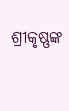ଶ୍ରୀକୃଷ୍ଣଙ୍କ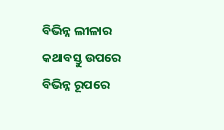ବିଭିନ୍ନ ଲୀଳାର କଥାବସ୍ତୁ ଉପରେ ବିଭିନ୍ନ ରୂପରେ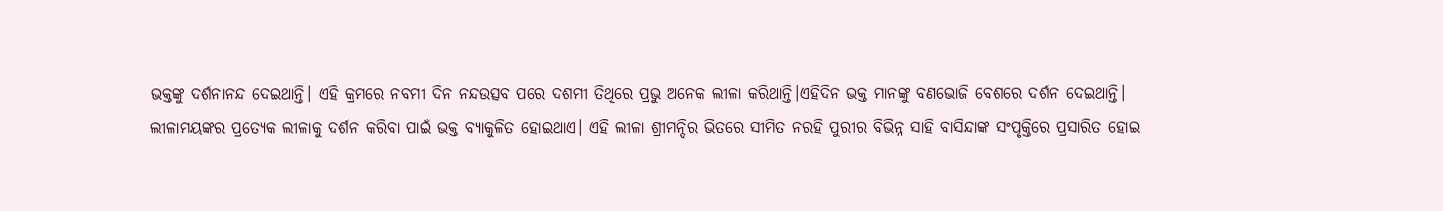ଭକ୍ତଙ୍କୁ ଦର୍ଶନାନନ୍ଦ ଦେଇଥାନ୍ତି। ଏହି କ୍ରମରେ ନବମୀ ଦିନ ନନ୍ଦଉତ୍ସବ ପରେ ଦଶମୀ ତିଥିରେ ପ୍ରଭୁ ଅନେକ ଲୀଳା କରିଥାନ୍ତି।ଏହିଦିନ ଭକ୍ତ ମାନଙ୍କୁ ବଣଭୋଜି ବେଶରେ ଦର୍ଶନ ଦେଇଥାନ୍ତି।
ଲୀଳାମୟଙ୍କର ପ୍ରତ୍ୟେକ ଲୀଳାକୁ ଦର୍ଶନ କରିବା ପାଇଁ ଭକ୍ତ ବ୍ୟାକୁଳିତ ହୋଇଥାଏ। ଏହି ଲୀଳା ଶ୍ରୀମନ୍ଦିର ଭିତରେ ସୀମିତ ନରହି ପୁରୀର ବିଭିନ୍ନ ସାହି ବାସିନ୍ଦାଙ୍କ ସଂପୃକ୍ତିରେ ପ୍ରସାରିତ ହୋଇ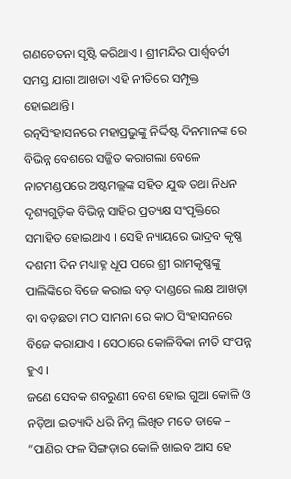ଗଣଚେତନା ସୃଷ୍ଟି କରିଥାଏ । ଶ୍ରୀମନ୍ଦିର ପାର୍ଶ୍ଵବର୍ତୀ ସମସ୍ତ ଯାଗା ଆଖଡା ଏହି ନୀତିରେ ସମ୍ପୃକ୍ତ ହୋଇଥାନ୍ତି।
ରତ୍ନସିଂହାସନରେ ମହାପ୍ରଭୁଙ୍କୁ ନିର୍ଦ୍ଦିଷ୍ଟ ଦିନମାନଙ୍କ ରେ ବିଭିନ୍ନ ବେଶରେ ସଜ୍ଜିତ କରାଗଲା ବେଳେ ନାଟମଣ୍ଡପରେ ଅଷ୍ଟମଲ୍ଲଙ୍କ ସହିତ ଯୁଦ୍ଧ ତଥା ନିଧନ ଦୃଶ୍ୟଗୁଡ଼ିକ ବିଭିନ୍ନ ସାହିର ପ୍ରତ୍ୟକ୍ଷ ସଂପୃକ୍ତିରେ ସମାହିତ ହୋଇଥାଏ । ସେହି ନ୍ୟାୟରେ ଭାଦ୍ରବ କୃଷ୍ଣ ଦଶମୀ ଦିନ ମଧ୍ୟାହ୍ନ ଧୂପ ପରେ ଶ୍ରୀ ରାମକୃଷ୍ଣଙ୍କୁ ପାଲିଙ୍କିରେ ବିଜେ କରାଇ ବଡ଼ ଦାଣ୍ଡରେ ଲକ୍ଷ ଆଖଡ଼ା ବା ବଡ଼ଛତା ମଠ ସାମନା ରେ କାଠ ସିଂହାସନରେ ବିଜେ କରାଯାଏ । ସେଠାରେ କୋଳିବିକା ନୀତି ସଂପନ୍ନ ହୁଏ ।
ଜଣେ ସେବକ ଶବରୁଣୀ ବେଶ ହୋଇ ଗୁଆ କୋଳି ଓ ନଡ଼ିଆ ଇତ୍ୟାଦି ଧରି ନିମ୍ନ ଲିଖିତ ମତେ ଡାକେ –
“ପାଣିର ଫଳ ସିଙ୍ଗଡ଼ାର କୋଳି ଖାଇବ ଆସ ହେ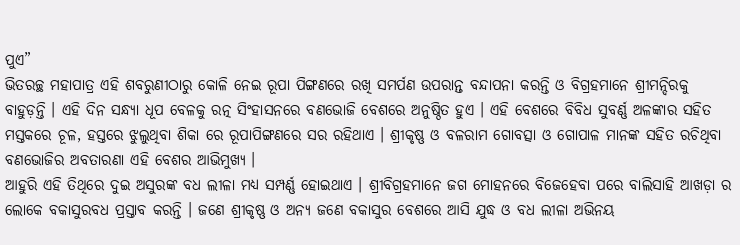ପୁଏ”
ଭିତରଚ୍ଛ ମହାପାତ୍ର ଏହି ଶବରୁଣୀଠାରୁ କୋଳି ନେଇ ରୂପା ପିଙ୍ଗଣରେ ରଖି ସମର୍ପଣ ଉପରାନ୍ତ ବନ୍ଦାପନା କରନ୍ତି ଓ ବିଗ୍ରହମାନେ ଶ୍ରୀମନ୍ଦିରକୁ ବାହୁଡ଼ନ୍ତି । ଏହି ଦିନ ସନ୍ଧ୍ୟା ଧୂପ ବେଳକୁ ରତ୍ନ ସିଂହାସନରେ ବଣଭୋଜି ବେଶରେ ଅନୁଷ୍ଠିତ ହୁଏ । ଏହି ବେଶରେ ବିବିଧ ସୁବର୍ଣ୍ଣ ଅଳଙ୍କାର ସହିତ ମସ୍ତକରେ ଚୂଳ, ହସ୍ତରେ ଝୁଲୁଥିବା ଶିକା ରେ ରୂପାପିଙ୍ଗଣରେ ସର ରହିଥାଏ । ଶ୍ରୀକୃଷ୍ଣ ଓ ବଳରାମ ଗୋବତ୍ସା ଓ ଗୋପାଳ ମାନଙ୍କ ସହିତ ରଚିଥିବା ବଣଭୋଜିର ଅବତାରଣା ଏହି ବେଶର ଆଭିମୁଖ୍ୟ ।
ଆହୁରି ଏହି ତିଥିରେ ଦୁଇ ଅସୁରଙ୍କ ବଧ ଲୀଳା ମଧ୍ୟ ସମ୍ପର୍ଣ୍ଣ ହୋଇଥାଏ । ଶ୍ରୀବିଗ୍ରହମାନେ ଜଗ ମୋହନରେ ବିଜେହେବା ପରେ ବାଲିସାହି ଆଖଡ଼ା ର ଲୋକେ ବକାସୁରବଧ ପ୍ରସ୍ତାବ କରନ୍ତି । ଜଣେ ଶ୍ରୀକୃଷ୍ଣ ଓ ଅନ୍ୟ ଜଣେ ବକାସୁର ବେଶରେ ଆସି ଯୁଦ୍ଧ ଓ ବଧ ଲୀଳା ଅଭିନୟ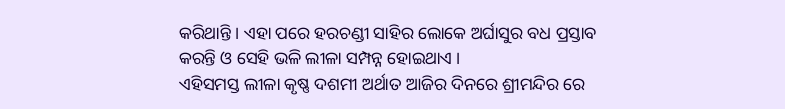କରିଥାନ୍ତି । ଏହା ପରେ ହରଚଣ୍ଡୀ ସାହିର ଲୋକେ ଅର୍ଘାସୁର ବଧ ପ୍ରସ୍ତାବ କରନ୍ତି ଓ ସେହି ଭଳି ଲୀଳା ସମ୍ପନ୍ନ ହୋଇଥାଏ ।
ଏହିସମସ୍ତ ଲୀଳା କୃଷ୍ଣ ଦଶମୀ ଅର୍ଥାତ ଆଜିର ଦିନରେ ଶ୍ରୀମନ୍ଦିର ରେ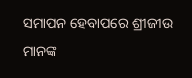ସମାପନ ହେବାପରେ ଶ୍ରୀଜୀଉ ମାନଙ୍କ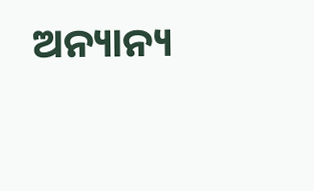ଅନ୍ୟାନ୍ୟ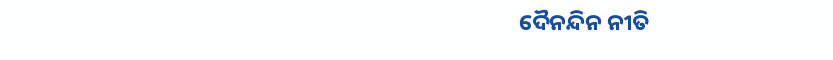ଦୈନନ୍ଦିନ ନୀତି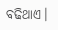ବଢିଥାଏ।